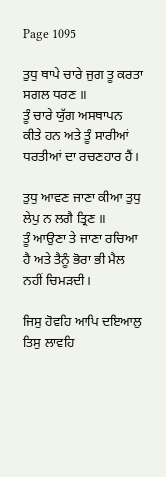Page 1095

ਤੁਧੁ ਥਾਪੇ ਚਾਰੇ ਜੁਗ ਤੂ ਕਰਤਾ ਸਗਲ ਧਰਣ ॥
ਤੂੰ ਚਾਰੇ ਯੁੱਗ ਅਸਥਾਪਨ ਕੀਤੇ ਹਨ ਅਤੇ ਤੂੰ ਸਾਰੀਆਂ ਧਰਤੀਆਂ ਦਾ ਰਚਣਹਾਰ ਹੈਂ।

ਤੁਧੁ ਆਵਣ ਜਾਣਾ ਕੀਆ ਤੁਧੁ ਲੇਪੁ ਨ ਲਗੈ ਤ੍ਰਿਣ ॥
ਤੂੰ ਆਉਣਾ ਤੇ ਜਾਣਾ ਰਚਿਆ ਹੈ ਅਤੇ ਤੈਨੂੰ ਭੋਰਾ ਭੀ ਮੈਲ ਨਹੀਂ ਚਿਮੜਦੀ।

ਜਿਸੁ ਹੋਵਹਿ ਆਪਿ ਦਇਆਲੁ ਤਿਸੁ ਲਾਵਹਿ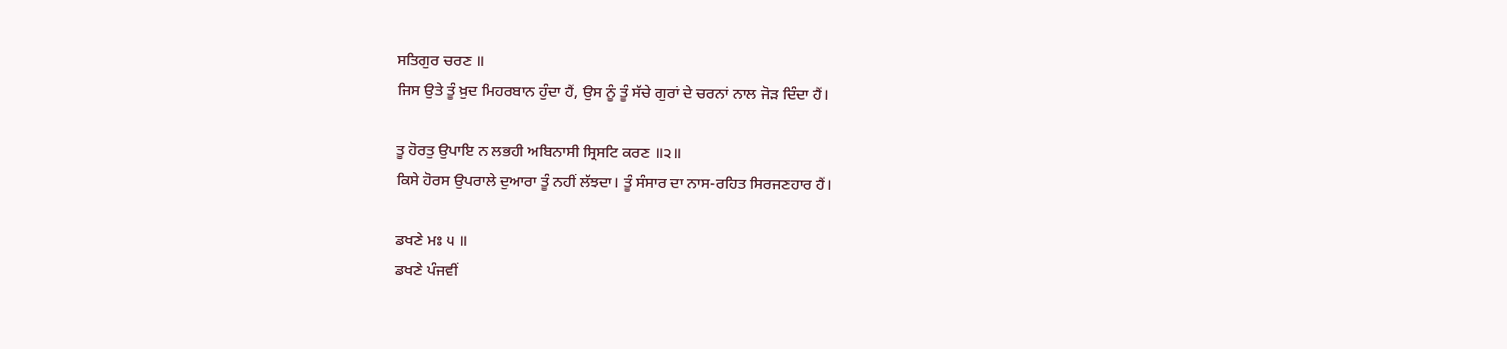ਸਤਿਗੁਰ ਚਰਣ ॥
ਜਿਸ ਉਤੇ ਤੂੰ ਖ਼ੁਦ ਮਿਹਰਬਾਨ ਹੁੰਦਾ ਹੈਂ, ਉਸ ਨੂੰ ਤੂੰ ਸੱਚੇ ਗੁਰਾਂ ਦੇ ਚਰਨਾਂ ਨਾਲ ਜੋੜ ਦਿੰਦਾ ਹੈਂ।

ਤੂ ਹੋਰਤੁ ਉਪਾਇ ਨ ਲਭਹੀ ਅਬਿਨਾਸੀ ਸ੍ਰਿਸਟਿ ਕਰਣ ॥੨॥
ਕਿਸੇ ਹੋਰਸ ਉਪਰਾਲੇ ਦੁਆਰਾ ਤੂੰ ਨਹੀਂ ਲੱਝਦਾ। ਤੂੰ ਸੰਸਾਰ ਦਾ ਨਾਸ-ਰਹਿਤ ਸਿਰਜਣਹਾਰ ਹੈਂ।

ਡਖਣੇ ਮਃ ੫ ॥
ਡਖਣੇ ਪੰਜਵੀਂ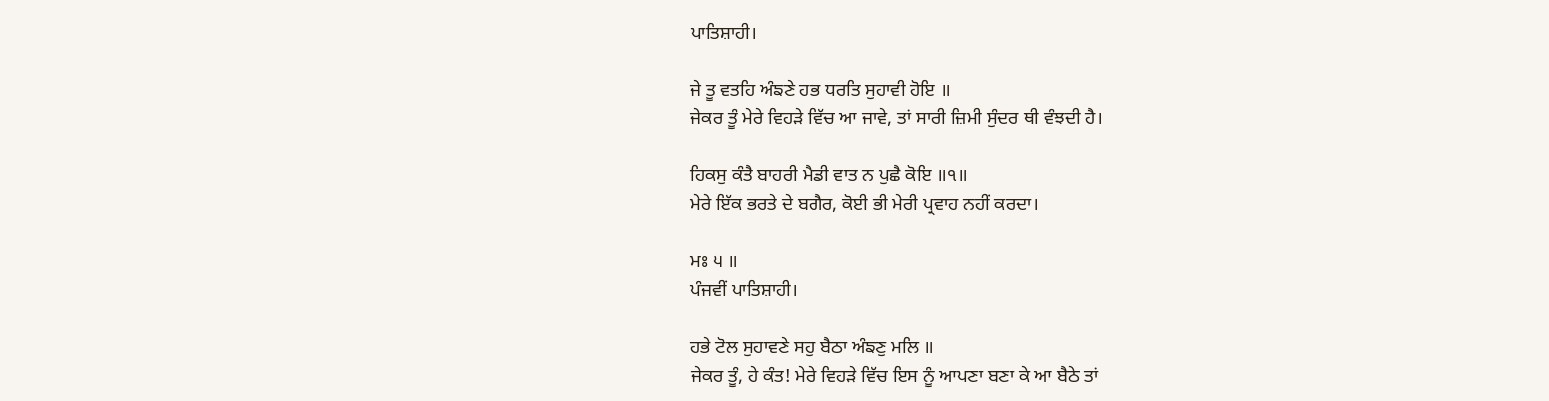ਪਾਤਿਸ਼ਾਹੀ।

ਜੇ ਤੂ ਵਤਹਿ ਅੰਙਣੇ ਹਭ ਧਰਤਿ ਸੁਹਾਵੀ ਹੋਇ ॥
ਜੇਕਰ ਤੂੰ ਮੇਰੇ ਵਿਹੜੇ ਵਿੱਚ ਆ ਜਾਵੇ, ਤਾਂ ਸਾਰੀ ਜ਼ਿਮੀ ਸੁੰਦਰ ਥੀ ਵੰਝਦੀ ਹੈ।

ਹਿਕਸੁ ਕੰਤੈ ਬਾਹਰੀ ਮੈਡੀ ਵਾਤ ਨ ਪੁਛੈ ਕੋਇ ॥੧॥
ਮੇਰੇ ਇੱਕ ਭਰਤੇ ਦੇ ਬਗੈਰ, ਕੋਈ ਭੀ ਮੇਰੀ ਪ੍ਰਵਾਹ ਨਹੀਂ ਕਰਦਾ।

ਮਃ ੫ ॥
ਪੰਜਵੀਂ ਪਾਤਿਸ਼ਾਹੀ।

ਹਭੇ ਟੋਲ ਸੁਹਾਵਣੇ ਸਹੁ ਬੈਠਾ ਅੰਙਣੁ ਮਲਿ ॥
ਜੇਕਰ ਤੂੰ, ਹੇ ਕੰਤ! ਮੇਰੇ ਵਿਹੜੇ ਵਿੱਚ ਇਸ ਨੂੰ ਆਪਣਾ ਬਣਾ ਕੇ ਆ ਬੈਠੇ ਤਾਂ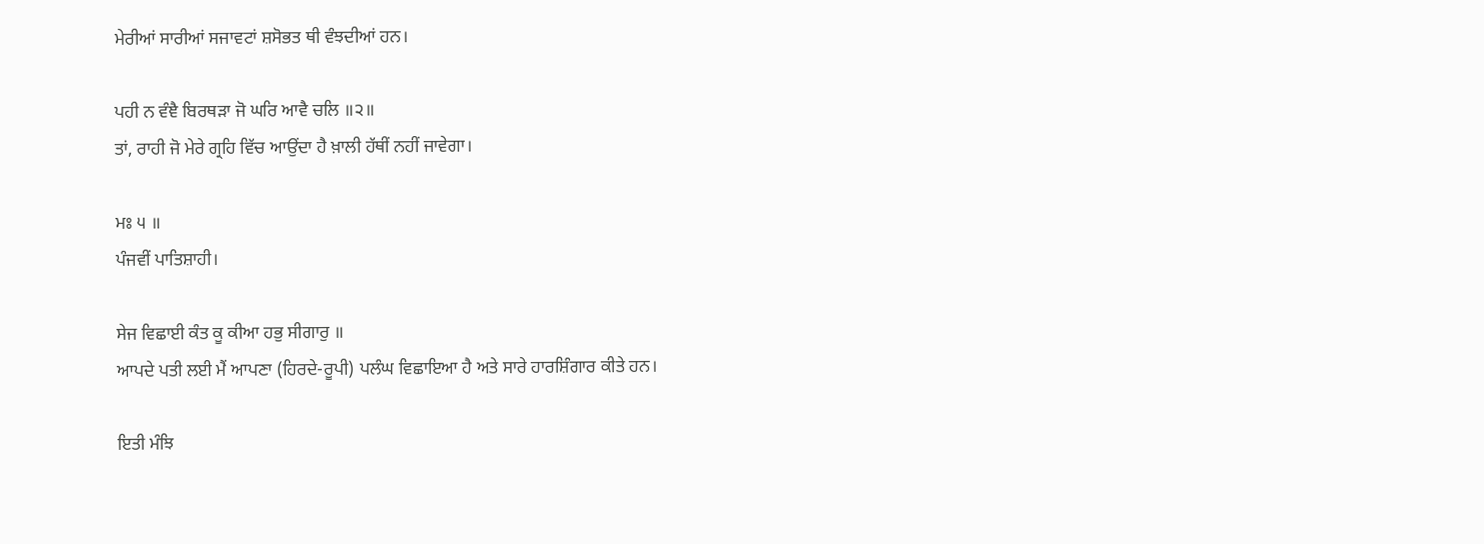ਮੇਰੀਆਂ ਸਾਰੀਆਂ ਸਜਾਵਟਾਂ ਸ਼ਸੋਭਤ ਥੀ ਵੰਝਦੀਆਂ ਹਨ।

ਪਹੀ ਨ ਵੰਞੈ ਬਿਰਥੜਾ ਜੋ ਘਰਿ ਆਵੈ ਚਲਿ ॥੨॥
ਤਾਂ, ਰਾਹੀ ਜੋ ਮੇਰੇ ਗ੍ਰਹਿ ਵਿੱਚ ਆਉਂਦਾ ਹੈ ਖ਼ਾਲੀ ਹੱਥੀਂ ਨਹੀਂ ਜਾਵੇਗਾ।

ਮਃ ੫ ॥
ਪੰਜਵੀਂ ਪਾਤਿਸ਼ਾਹੀ।

ਸੇਜ ਵਿਛਾਈ ਕੰਤ ਕੂ ਕੀਆ ਹਭੁ ਸੀਗਾਰੁ ॥
ਆਪਦੇ ਪਤੀ ਲਈ ਮੈਂ ਆਪਣਾ (ਹਿਰਦੇ-ਰੂਪੀ) ਪਲੰਘ ਵਿਛਾਇਆ ਹੈ ਅਤੇ ਸਾਰੇ ਹਾਰਸ਼ਿੰਗਾਰ ਕੀਤੇ ਹਨ।

ਇਤੀ ਮੰਝਿ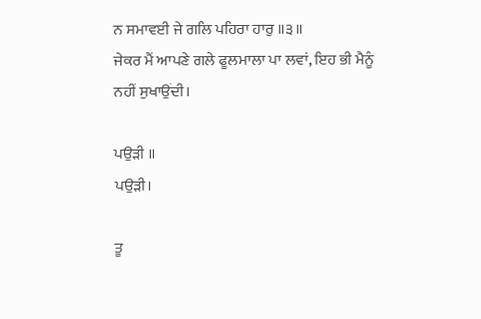ਨ ਸਮਾਵਈ ਜੇ ਗਲਿ ਪਹਿਰਾ ਹਾਰੁ ॥੩॥
ਜੇਕਰ ਮੈਂ ਆਪਣੇ ਗਲੇ ਫੂਲਮਾਲਾ ਪਾ ਲਵਾਂ, ਇਹ ਭੀ ਮੈਨੂੰ ਨਹੀਂ ਸੁਖਾਉਂਦੀ।

ਪਉੜੀ ॥
ਪਉੜੀ।

ਤੂ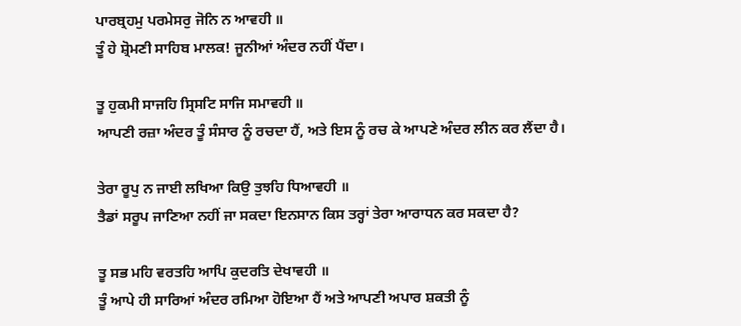ਪਾਰਬ੍ਰਹਮੁ ਪਰਮੇਸਰੁ ਜੋਨਿ ਨ ਆਵਹੀ ॥
ਤੂੰ ਹੇ ਸ਼੍ਰੋਮਣੀ ਸਾਹਿਬ ਮਾਲਕ! ਜੂਨੀਆਂ ਅੰਦਰ ਨਹੀਂ ਪੈਂਦਾ।

ਤੂ ਹੁਕਮੀ ਸਾਜਹਿ ਸ੍ਰਿਸਟਿ ਸਾਜਿ ਸਮਾਵਹੀ ॥
ਆਪਣੀ ਰਜ਼ਾ ਅੰਦਰ ਤੂੰ ਸੰਸਾਰ ਨੂੰ ਰਚਦਾ ਹੈਂ, ਅਤੇ ਇਸ ਨੂੰ ਰਚ ਕੇ ਆਪਣੇ ਅੰਦਰ ਲੀਨ ਕਰ ਲੈਂਦਾ ਹੈ।

ਤੇਰਾ ਰੂਪੁ ਨ ਜਾਈ ਲਖਿਆ ਕਿਉ ਤੁਝਹਿ ਧਿਆਵਹੀ ॥
ਤੈਡਾਂ ਸਰੂਪ ਜਾਣਿਆ ਨਹੀਂ ਜਾ ਸਕਦਾ ਇਨਸਾਨ ਕਿਸ ਤਰ੍ਹਾਂ ਤੇਰਾ ਆਰਾਧਨ ਕਰ ਸਕਦਾ ਹੈ?

ਤੂ ਸਭ ਮਹਿ ਵਰਤਹਿ ਆਪਿ ਕੁਦਰਤਿ ਦੇਖਾਵਹੀ ॥
ਤੂੰ ਆਪੇ ਹੀ ਸਾਰਿਆਂ ਅੰਦਰ ਰਮਿਆ ਹੋਇਆ ਹੈਂ ਅਤੇ ਆਪਣੀ ਅਪਾਰ ਸ਼ਕਤੀ ਨੂੰ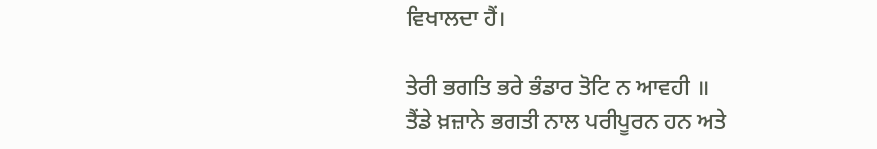ਵਿਖਾਲਦਾ ਹੈਂ।

ਤੇਰੀ ਭਗਤਿ ਭਰੇ ਭੰਡਾਰ ਤੋਟਿ ਨ ਆਵਹੀ ॥
ਤੈਂਡੇ ਖ਼ਜ਼ਾਨੇ ਭਗਤੀ ਨਾਲ ਪਰੀਪੂਰਨ ਹਨ ਅਤੇ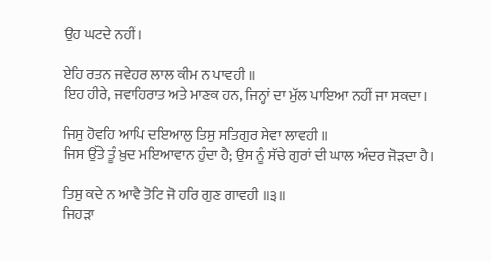ਉਹ ਘਟਦੇ ਨਹੀਂ।

ਏਹਿ ਰਤਨ ਜਵੇਹਰ ਲਾਲ ਕੀਮ ਨ ਪਾਵਹੀ ॥
ਇਹ ਹੀਰੇ, ਜਵਾਹਿਰਾਤ ਅਤੇ ਮਾਣਕ ਹਨ, ਜਿਨ੍ਹਾਂ ਦਾ ਮੁੱਲ ਪਾਇਆ ਨਹੀਂ ਜਾ ਸਕਦਾ।

ਜਿਸੁ ਹੋਵਹਿ ਆਪਿ ਦਇਆਲੁ ਤਿਸੁ ਸਤਿਗੁਰ ਸੇਵਾ ਲਾਵਹੀ ॥
ਜਿਸ ਉੱਤੇ ਤੂੰ ਖ਼ੁਦ ਮਇਆਵਾਨ ਹੁੰਦਾ ਹੈ; ਉਸ ਨੂੰ ਸੱਚੇ ਗੁਰਾਂ ਦੀ ਘਾਲ ਅੰਦਰ ਜੋੜਦਾ ਹੈ।

ਤਿਸੁ ਕਦੇ ਨ ਆਵੈ ਤੋਟਿ ਜੋ ਹਰਿ ਗੁਣ ਗਾਵਹੀ ॥੩॥
ਜਿਹੜਾ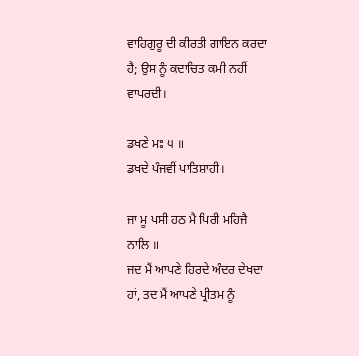ਵਾਹਿਗੁਰੂ ਦੀ ਕੀਰਤੀ ਗਾਇਨ ਕਰਦਾ ਹੈ; ਉਸ ਨੂੰ ਕਦਾਚਿਤ ਕਮੀ ਨਹੀਂ ਵਾਪਰਦੀ।

ਡਖਣੇ ਮਃ ੫ ॥
ਡਖਦੇ ਪੰਜਵੀਂ ਪਾਤਿਸ਼ਾਹੀ।

ਜਾ ਮੂ ਪਸੀ ਹਠ ਮੈ ਪਿਰੀ ਮਹਿਜੈ ਨਾਲਿ ॥
ਜਦ ਮੈਂ ਆਪਣੇ ਹਿਰਦੇ ਅੰਦਰ ਦੇਖਦਾ ਹਾਂ, ਤਦ ਮੈਂ ਆਪਣੇ ਪ੍ਰੀਤਮ ਨੂੰ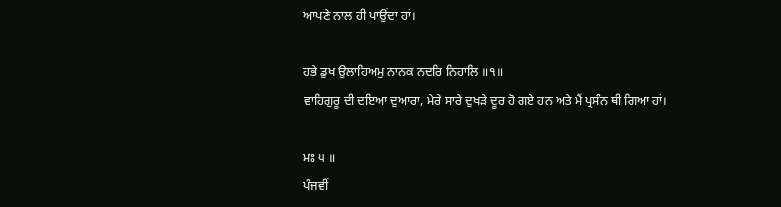ਆਪਣੇ ਨਾਲ ਹੀ ਪਾਉਂਦਾ ਹਾਂ।

ਹਭੇ ਡੁਖ ਉਲਾਹਿਅਮੁ ਨਾਨਕ ਨਦਰਿ ਨਿਹਾਲਿ ॥੧॥
ਵਾਹਿਗੁਰੂ ਦੀ ਦਇਆ ਦੁਆਰਾ, ਮੇਰੇ ਸਾਰੇ ਦੁਖੜੇ ਦੂਰ ਹੋ ਗਏ ਹਨ ਅਤੇ ਮੈਂ ਪ੍ਰਸੰਨ ਥੀ ਗਿਆ ਹਾਂ।

ਮਃ ੫ ॥
ਪੰਜਵੀਂ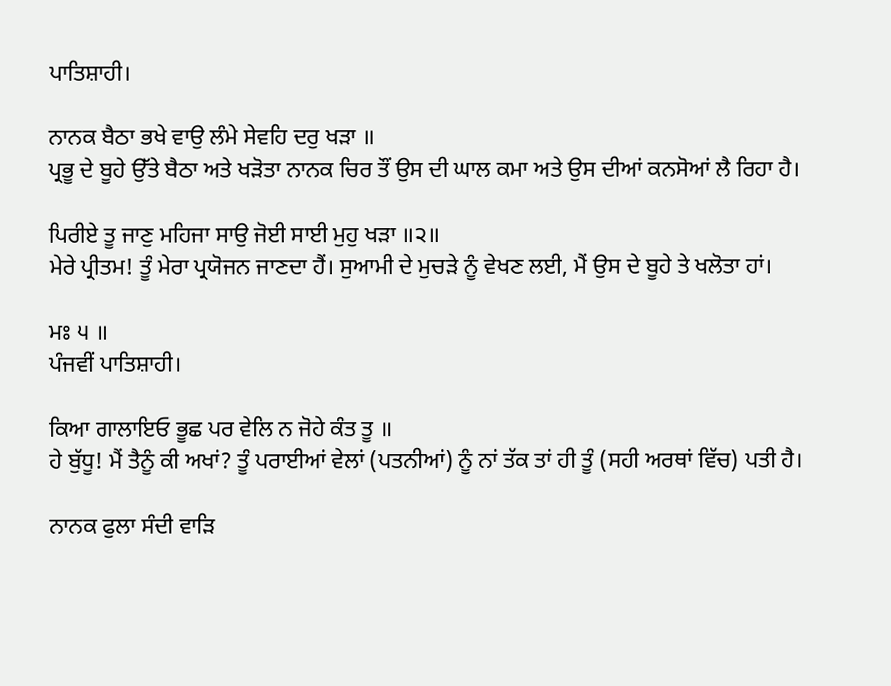ਪਾਤਿਸ਼ਾਹੀ।

ਨਾਨਕ ਬੈਠਾ ਭਖੇ ਵਾਉ ਲੰਮੇ ਸੇਵਹਿ ਦਰੁ ਖੜਾ ॥
ਪ੍ਰਭੂ ਦੇ ਬੂਹੇ ਉੱਤੇ ਬੈਠਾ ਅਤੇ ਖੜੋਤਾ ਨਾਨਕ ਚਿਰ ਤੌਂ ਉਸ ਦੀ ਘਾਲ ਕਮਾ ਅਤੇ ਉਸ ਦੀਆਂ ਕਨਸੋਆਂ ਲੈ ਰਿਹਾ ਹੈ।

ਪਿਰੀਏ ਤੂ ਜਾਣੁ ਮਹਿਜਾ ਸਾਉ ਜੋਈ ਸਾਈ ਮੁਹੁ ਖੜਾ ॥੨॥
ਮੇਰੇ ਪ੍ਰੀਤਮ! ਤੂੰ ਮੇਰਾ ਪ੍ਰਯੋਜਨ ਜਾਣਦਾ ਹੈਂ। ਸੁਆਮੀ ਦੇ ਮੁਚੜੇ ਨੂੰ ਵੇਖਣ ਲਈ, ਮੈਂ ਉਸ ਦੇ ਬੂਹੇ ਤੇ ਖਲੋਤਾ ਹਾਂ।

ਮਃ ੫ ॥
ਪੰਜਵੀਂ ਪਾਤਿਸ਼ਾਹੀ।

ਕਿਆ ਗਾਲਾਇਓ ਭੂਛ ਪਰ ਵੇਲਿ ਨ ਜੋਹੇ ਕੰਤ ਤੂ ॥
ਹੇ ਬੁੱਧੂ! ਮੈਂ ਤੈਨੂੰ ਕੀ ਅਖਾਂ? ਤੂੰ ਪਰਾਈਆਂ ਵੇਲਾਂ (ਪਤਨੀਆਂ) ਨੂੰ ਨਾਂ ਤੱਕ ਤਾਂ ਹੀ ਤੂੰ (ਸਹੀ ਅਰਥਾਂ ਵਿੱਚ) ਪਤੀ ਹੈ।

ਨਾਨਕ ਫੁਲਾ ਸੰਦੀ ਵਾੜਿ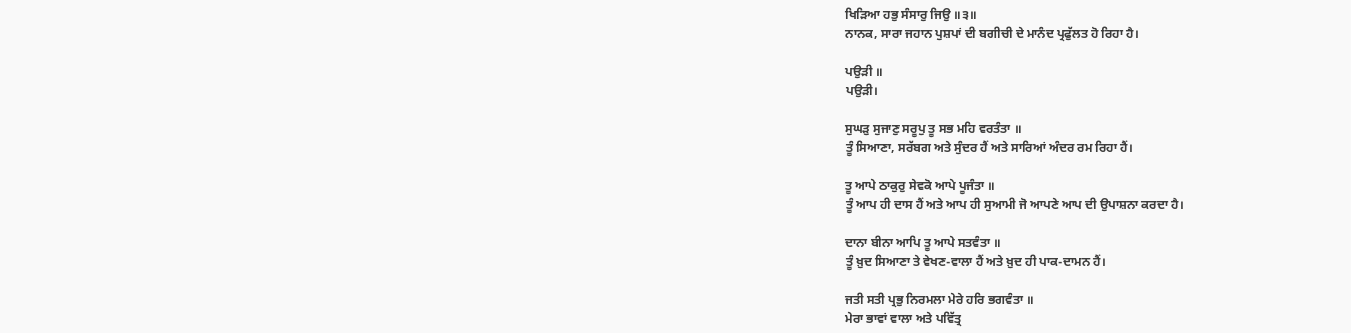ਖਿੜਿਆ ਹਭੁ ਸੰਸਾਰੁ ਜਿਉ ॥੩॥
ਨਾਨਕ, ਸਾਰਾ ਜਹਾਨ ਪੁਸ਼ਪਾਂ ਦੀ ਬਗੀਚੀ ਦੇ ਮਾਨੰਦ ਪ੍ਰਫੁੱਲਤ ਹੋ ਰਿਹਾ ਹੈ।

ਪਉੜੀ ॥
ਪਉੜੀ।

ਸੁਘੜੁ ਸੁਜਾਣੁ ਸਰੂਪੁ ਤੂ ਸਭ ਮਹਿ ਵਰਤੰਤਾ ॥
ਤੂੰ ਸਿਆਣਾ, ਸਰੱਬਗ ਅਤੇ ਸੁੰਦਰ ਹੈਂ ਅਤੇ ਸਾਰਿਆਂ ਅੰਦਰ ਰਮ ਰਿਹਾ ਹੈਂ।

ਤੂ ਆਪੇ ਠਾਕੁਰੁ ਸੇਵਕੋ ਆਪੇ ਪੂਜੰਤਾ ॥
ਤੂੰ ਆਪ ਹੀ ਦਾਸ ਹੈਂ ਅਤੇ ਆਪ ਹੀ ਸੁਆਮੀ ਜੋ ਆਪਣੇ ਆਪ ਦੀ ਉਪਾਸ਼ਨਾ ਕਰਦਾ ਹੈ।

ਦਾਨਾ ਬੀਨਾ ਆਪਿ ਤੂ ਆਪੇ ਸਤਵੰਤਾ ॥
ਤੂੰ ਖ਼ੁਦ ਸਿਆਣਾ ਤੇ ਵੇਖਣ-ਵਾਲਾ ਹੈਂ ਅਤੇ ਖ਼ੁਦ ਹੀ ਪਾਕ-ਦਾਮਨ ਹੈਂ।

ਜਤੀ ਸਤੀ ਪ੍ਰਭੁ ਨਿਰਮਲਾ ਮੇਰੇ ਹਰਿ ਭਗਵੰਤਾ ॥
ਮੇਰਾ ਭਾਵਾਂ ਵਾਲਾ ਅਤੇ ਪਵਿੱਤ੍ਰ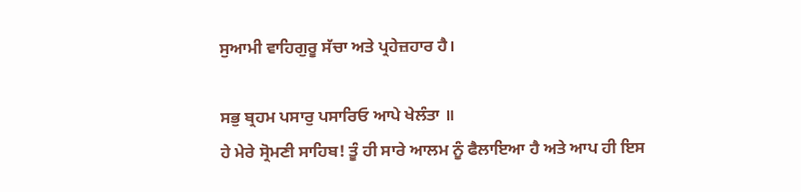ਸੁਆਮੀ ਵਾਹਿਗੁਰੂ ਸੱਚਾ ਅਤੇ ਪ੍ਰਹੇਜ਼ਹਾਰ ਹੈ।

ਸਭੁ ਬ੍ਰਹਮ ਪਸਾਰੁ ਪਸਾਰਿਓ ਆਪੇ ਖੇਲੰਤਾ ॥
ਹੇ ਮੇਰੇ ਸ੍ਰੋਮਣੀ ਸਾਹਿਬ! ਤੂੰ ਹੀ ਸਾਰੇ ਆਲਮ ਨੂੰ ਫੈਲਾਇਆ ਹੈ ਅਤੇ ਆਪ ਹੀ ਇਸ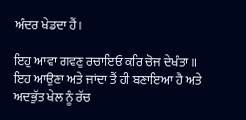ਅੰਦਰ ਖੇਡਦਾ ਹੈਂ।

ਇਹੁ ਆਵਾ ਗਵਣੁ ਰਚਾਇਓ ਕਰਿ ਚੋਜ ਦੇਖੰਤਾ ॥
ਇਹ ਆਉਣਾ ਅਤੇ ਜਾਂਦਾ ਤੈਂ ਹੀ ਬਣਾਇਆ ਹੈ ਅਤੇ ਅਦਭੁੱਤ ਖੇਲ ਨੂੰ ਰੱਚ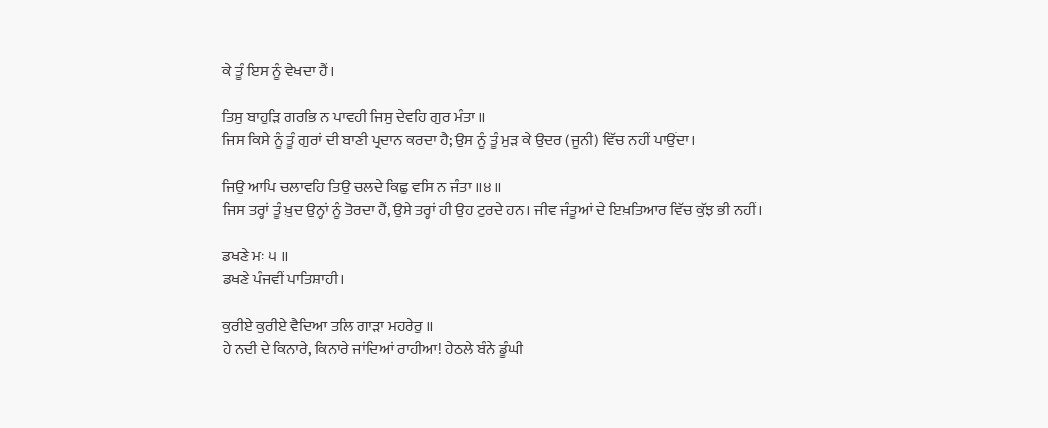ਕੇ ਤੂੰ ਇਸ ਨੂੰ ਵੇਖਦਾ ਹੈਂ।

ਤਿਸੁ ਬਾਹੁੜਿ ਗਰਭਿ ਨ ਪਾਵਹੀ ਜਿਸੁ ਦੇਵਹਿ ਗੁਰ ਮੰਤਾ ॥
ਜਿਸ ਕਿਸੇ ਨੂੰ ਤੂੰ ਗੁਰਾਂ ਦੀ ਬਾਣੀ ਪ੍ਰਦਾਨ ਕਰਦਾ ਹੈ; ਉਸ ਨੂੰ ਤੂੰ ਮੁੜ ਕੇ ਉਦਰ (ਜੂਨੀ) ਵਿੱਚ ਨਹੀਂ ਪਾਉਂਦਾ।

ਜਿਉ ਆਪਿ ਚਲਾਵਹਿ ਤਿਉ ਚਲਦੇ ਕਿਛੁ ਵਸਿ ਨ ਜੰਤਾ ॥੪॥
ਜਿਸ ਤਰ੍ਹਾਂ ਤੂੰ ਖ਼ੁਦ ਉਨ੍ਹਾਂ ਨੂੰ ਤੋਰਦਾ ਹੈਂ, ਉਸੇ ਤਰ੍ਹਾਂ ਹੀ ਉਹ ਟੁਰਦੇ ਹਨ। ਜੀਵ ਜੰਤੂਆਂ ਦੇ ਇਖ਼ਤਿਆਰ ਵਿੱਚ ਕੁੱਝ ਭੀ ਨਹੀਂ।

ਡਖਣੇ ਮਃ ੫ ॥
ਡਖਣੇ ਪੰਜਵੀਂ ਪਾਤਿਸ਼ਾਹੀ।

ਕੁਰੀਏ ਕੁਰੀਏ ਵੈਦਿਆ ਤਲਿ ਗਾੜਾ ਮਹਰੇਰੁ ॥
ਹੇ ਨਦੀ ਦੇ ਕਿਨਾਰੇ, ਕਿਨਾਰੇ ਜਾਂਦਿਆਂ ਰਾਹੀਆ! ਹੇਠਲੇ ਬੰਨੇ ਡੂੰਘੀ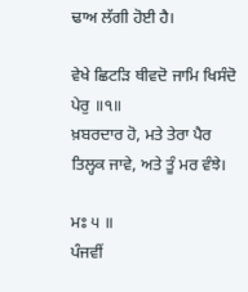ਢਾਅ ਲੱਗੀ ਹੋਈ ਹੈ।

ਵੇਖੇ ਛਿਟੜਿ ਥੀਵਦੋ ਜਾਮਿ ਖਿਸੰਦੋ ਪੇਰੁ ॥੧॥
ਖ਼ਬਰਦਾਰ ਹੋ, ਮਤੇ ਤੇਰਾ ਪੈਰ ਤਿਲ੍ਹਕ ਜਾਵੇ, ਅਤੇ ਤੂੰ ਮਰ ਵੰਝੇ।

ਮਃ ੫ ॥
ਪੰਜਵੀਂ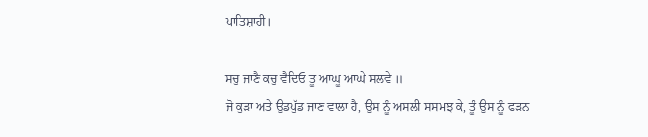ਪਾਤਿਸ਼ਾਹੀ।

ਸਚੁ ਜਾਣੈ ਕਚੁ ਵੈਦਿਓ ਤੂ ਆਘੂ ਆਘੇ ਸਲਵੇ ॥
ਜੋ ਕੁੜਾ ਅਤੇ ਉਡਪੁੱਡ ਜਾਣ ਵਾਲਾ ਹੈ, ਉਸ ਨੂੰ ਅਸਲੀ ਸਸਮਝ ਕੇ, ਤੂੰ ਉਸ ਨੂੰ ਫੜਨ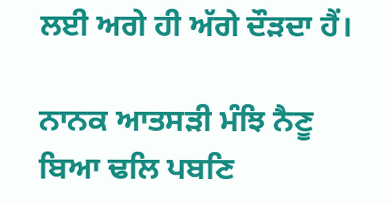ਲਈ ਅਗੇ ਹੀ ਅੱਗੇ ਦੌੜਦਾ ਹੈਂ।

ਨਾਨਕ ਆਤਸੜੀ ਮੰਝਿ ਨੈਣੂ ਬਿਆ ਢਲਿ ਪਬਣਿ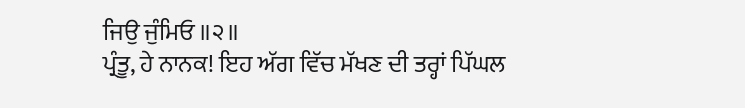ਜਿਉ ਜੁੰਮਿਓ ॥੨॥
ਪ੍ਰੰਤੂ, ਹੇ ਨਾਨਕ! ਇਹ ਅੱਗ ਵਿੱਚ ਮੱਖਣ ਦੀ ਤਰ੍ਹਾਂ ਪਿੱਘਲ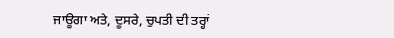ਜਾਊਗਾ ਅਤੇ, ਦੂਸਰੇ, ਚੁਪਤੀ ਦੀ ਤਰ੍ਹਾਂ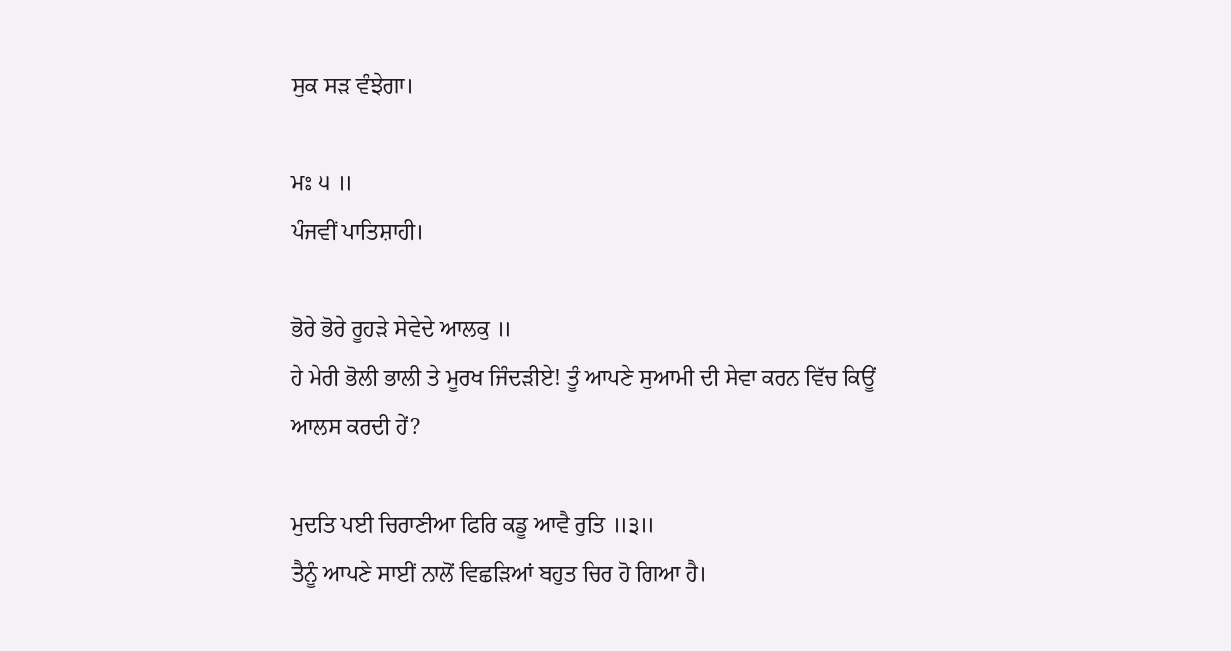ਸੁਕ ਸੜ ਵੰਝੇਗਾ।

ਮਃ ੫ ॥
ਪੰਜਵੀਂ ਪਾਤਿਸ਼ਾਹੀ।

ਭੋਰੇ ਭੋਰੇ ਰੂਹੜੇ ਸੇਵੇਦੇ ਆਲਕੁ ॥
ਹੇ ਮੇਰੀ ਭੋਲੀ ਭਾਲੀ ਤੇ ਮੂਰਖ ਜਿੰਦੜੀਏ! ਤੂੰ ਆਪਣੇ ਸੁਆਮੀ ਦੀ ਸੇਵਾ ਕਰਨ ਵਿੱਚ ਕਿਊਂ ਆਲਸ ਕਰਦੀ ਹੇਂ?

ਮੁਦਤਿ ਪਈ ਚਿਰਾਣੀਆ ਫਿਰਿ ਕਡੂ ਆਵੈ ਰੁਤਿ ॥੩॥
ਤੈਨੂੰ ਆਪਣੇ ਸਾਈਂ ਨਾਲੋਂ ਵਿਛੜਿਆਂ ਬਹੁਤ ਚਿਰ ਹੋ ਗਿਆ ਹੈ।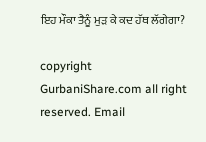ਇਹ ਮੌਕਾ ਤੈਨੂੰ ਮੁੜ ਕੇ ਕਦ ਹੱਥ ਲੱਗੇਗਾ?

copyright GurbaniShare.com all right reserved. Email